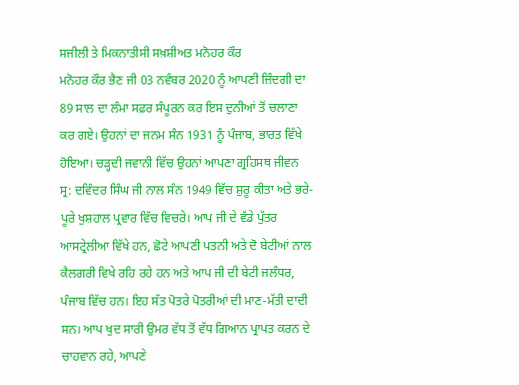ਸਜੀਲੀ ਤੇ ਮਿਕਨਾਤੀਸੀ ਸਖ਼ਸ਼ੀਅਤ ਮਨੋਹਰ ਕੌਰ
ਮਨੋਹਰ ਕੌਰ ਭੈਣ ਜੀ 03 ਨਵੰਬਰ 2020 ਨੂੰ ਆਪਣੀ ਜ਼ਿੰਦਗੀ ਦਾ 89 ਸਾਲ ਦਾ ਲੰਮਾ ਸਫ਼ਰ ਸੰਪੂਰਨ ਕਰ ਇਸ ਦੁਨੀਆਂ ਤੋਂ ਚਲਾਣਾ ਕਰ ਗਏ। ਉਹਨਾਂ ਦਾ ਜਨਮ ਸੰਨ 1931 ਨੂੰ ਪੰਜਾਬ, ਭਾਰਤ ਵਿੱਖੇ ਹੋਇਆ। ਚੜ੍ਹਦੀ ਜਵਾਨੀ ਵਿੱਚ ਉਹਨਾਂ ਆਪਣਾ ਗ੍ਰਹਿਸਥ ਜੀਵਨ ਸ੍ਰ: ਦਵਿੰਦਰ ਸਿੰਘ ਜੀ ਨਾਲ ਸੰਨ 1949 ਵਿੱਚ ਸ਼ੁਰੂ ਕੀਤਾ ਅਤੇ ਭਰੇ-ਪੂਰੇ ਖੁਸ਼ਹਾਲ ਪ੍ਰਵਾਰ ਵਿੱਚ ਵਿਚਰੇ। ਆਪ ਜੀ ਦੇ ਵੱਡੇ ਪੁੱਤਰ ਆਸਟ੍ਰੇਲੀਆ ਵਿੱਖੇ ਹਨ, ਛੋਟੇ ਆਪਣੀ ਪਤਨੀ ਅਤੇ ਦੋ ਬੇਟੀਆਂ ਨਾਲ ਕੈਲਗਰੀ ਵਿਖੇ ਰਹਿ ਰਹੇ ਹਨ ਅਤੇ ਆਪ ਜੀ ਦੀ ਬੇਟੀ ਜਲੰਧਰ, ਪੰਜਾਬ ਵਿੱਚ ਹਨ। ਇਹ ਸੱਤ ਪੋਤਰੇ ਪੋਤਰੀਆਂ ਦੀ ਮਾਣ-ਮੱਤੀ ਦਾਦੀ ਸਨ। ਆਪ ਖੁਦ ਸਾਰੀ ਉਮਰ ਵੱਧ ਤੋਂ ਵੱਧ ਗਿਆਨ ਪ੍ਰਾਪਤ ਕਰਨ ਦੇ ਚਾਹਵਾਨ ਰਹੇ, ਆਪਣੇ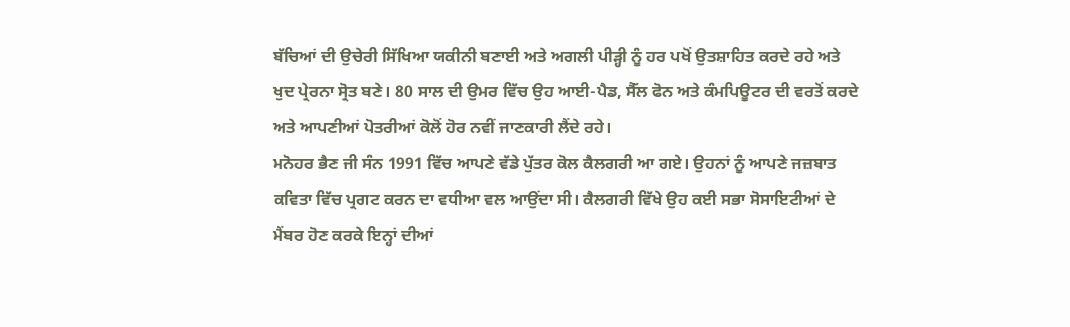ਬੱਚਿਆਂ ਦੀ ਉਚੇਰੀ ਸਿੱਖਿਆ ਯਕੀਨੀ ਬਣਾਈ ਅਤੇ ਅਗਲੀ ਪੀੜ੍ਹੀ ਨੂੰ ਹਰ ਪਖੋਂ ਉਤਸ਼ਾਹਿਤ ਕਰਦੇ ਰਹੇ ਅਤੇ ਖੁਦ ਪ੍ਰੇਰਨਾ ਸ੍ਰੋਤ ਬਣੇ। 80 ਸਾਲ ਦੀ ਉਮਰ ਵਿੱਚ ਉਹ ਆਈ-ਪੈਡ, ਸੈੱਲ ਫੋਨ ਅਤੇ ਕੰਮਪਿਊਟਰ ਦੀ ਵਰਤੋਂ ਕਰਦੇ ਅਤੇ ਆਪਣੀਆਂ ਪੋਤਰੀਆਂ ਕੋਲੋਂ ਹੋਰ ਨਵੀਂ ਜਾਣਕਾਰੀ ਲੈਂਦੇ ਰਹੇ।
ਮਨੋਹਰ ਭੈਣ ਜੀ ਸੰਨ 1991 ਵਿੱਚ ਆਪਣੇ ਵੱਡੇ ਪੁੱਤਰ ਕੋਲ ਕੈਲਗਰੀ ਆ ਗਏ। ਉਹਨਾਂ ਨੂੰ ਆਪਣੇ ਜਜ਼ਬਾਤ ਕਵਿਤਾ ਵਿੱਚ ਪ੍ਰਗਟ ਕਰਨ ਦਾ ਵਧੀਆ ਵਲ ਆਉਂਦਾ ਸੀ। ਕੈਲਗਰੀ ਵਿੱਖੇ ਉਹ ਕਈ ਸਭਾ ਸੋਸਾਇਟੀਆਂ ਦੇ ਮੈਂਬਰ ਹੋਣ ਕਰਕੇ ਇਨ੍ਹਾਂ ਦੀਆਂ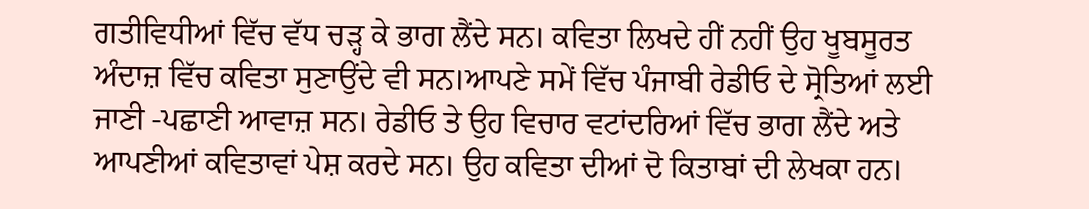ਗਤੀਵਿਧੀਆਂ ਵਿੱਚ ਵੱਧ ਚੜ੍ਹ ਕੇ ਭਾਗ ਲੈਂਦੇ ਸਨ। ਕਵਿਤਾ ਲਿਖਦੇ ਹੀਂ ਨਹੀਂ ਉਹ ਖੂਬਸੂਰਤ ਅੰਦਾਜ਼ ਵਿੱਚ ਕਵਿਤਾ ਸੁਣਾਉਂਦੇ ਵੀ ਸਨ।ਆਪਣੇ ਸਮੇਂ ਵਿੱਚ ਪੰਜਾਬੀ ਰੇਡੀਓ ਦੇ ਸ੍ਰੋਤਿਆਂ ਲਈ ਜਾਣੀ -ਪਛਾਣੀ ਆਵਾਜ਼ ਸਨ। ਰੇਡੀਓ ਤੇ ਉਹ ਵਿਚਾਰ ਵਟਾਂਦਰਿਆਂ ਵਿੱਚ ਭਾਗ ਲੈਂਦੇ ਅਤੇ ਆਪਣੀਆਂ ਕਵਿਤਾਵਾਂ ਪੇਸ਼ ਕਰਦੇ ਸਨ। ਉਹ ਕਵਿਤਾ ਦੀਆਂ ਦੋ ਕਿਤਾਬਾਂ ਦੀ ਲੇਖਕਾ ਹਨ।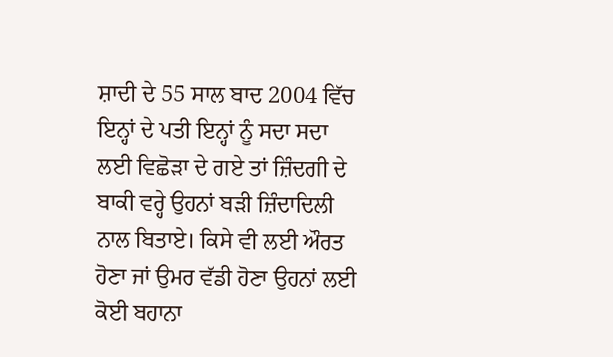ਸ਼ਾਦੀ ਦੇ 55 ਸਾਲ ਬਾਦ 2004 ਵਿੱਚ ਇਨ੍ਹਾਂ ਦੇ ਪਤੀ ਇਨ੍ਹਾਂ ਨੂੰ ਸਦਾ ਸਦਾ ਲਈ ਵਿਛੋੜਾ ਦੇ ਗਏ ਤਾਂ ਜ਼ਿੰਦਗੀ ਦੇ ਬਾਕੀ ਵਰ੍ਹੇ ਉਹਨਾਂ ਬੜੀ ਜ਼ਿੰਦਾਦਿਲੀ ਨਾਲ ਬਿਤਾਏ। ਕਿਸੇ ਵੀ ਲਈ ਔਰਤ ਹੋਣਾ ਜਾਂ ਉਮਰ ਵੱਡੀ ਹੋਣਾ ਉਹਨਾਂ ਲਈ ਕੋਈ ਬਹਾਨਾ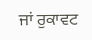ਜਾਂ ਰੁਕਾਵਟ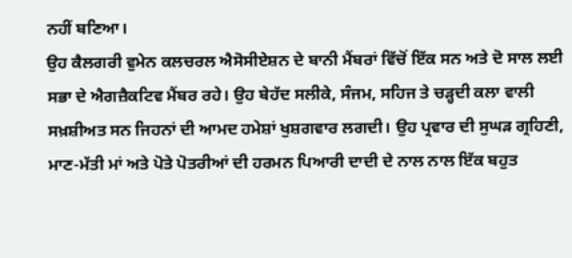ਨਹੀਂ ਬਣਿਆ।
ਉਹ ਕੈਲਗਰੀ ਵੁਮੇਨ ਕਲਚਰਲ ਐਸੋਸੀਏਸ਼ਨ ਦੇ ਬਾਨੀ ਮੈਂਬਰਾਂ ਵਿੱਚੋਂ ਇੱਕ ਸਨ ਅਤੇ ਦੋ ਸਾਲ ਲਈ ਸਭਾ ਦੇ ਐਗਜ਼ੈਕਟਿਵ ਮੈਂਬਰ ਰਹੇ। ਉਹ ਬੇਹੱਦ ਸਲੀਕੇ, ਸੰਜਮ, ਸਹਿਜ ਤੇ ਚੜ੍ਹਦੀ ਕਲਾ ਵਾਲੀ ਸਖ਼ਸ਼ੀਅਤ ਸਨ ਜਿਹਨਾਂ ਦੀ ਆਮਦ ਹਮੇਸ਼ਾਂ ਖੁਸ਼ਗਵਾਰ ਲਗਦੀ। ਉਹ ਪ੍ਰਵਾਰ ਦੀ ਸੁਘੜ ਗ੍ਰਹਿਣੀ, ਮਾਣ-ਮੱਤੀ ਮਾਂ ਅਤੇ ਪੋਤੇ ਪੋਤਰੀਆਂ ਦੀ ਹਰਮਨ ਪਿਆਰੀ ਦਾਦੀ ਦੇ ਨਾਲ ਨਾਲ ਇੱਕ ਬਹੁਤ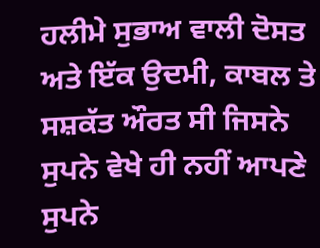ਹਲੀਮੇ ਸੁਭਾਅ ਵਾਲੀ ਦੋਸਤ ਅਤੇ ਇੱਕ ਉਦਮੀ, ਕਾਬਲ ਤੇ ਸਸ਼ਕੱਤ ਔਰਤ ਸੀ ਜਿਸਨੇ ਸੁਪਨੇ ਵੇਖੇ ਹੀ ਨਹੀਂ ਆਪਣੇ ਸੁਪਨੇ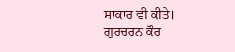ਸਾਕਾਰ ਵੀ ਕੀਤੇ।
ਗੁਰਚਰਨ ਕੌਰ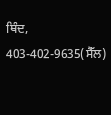ਥਿੰਦ,
403-402-9635(ਸੈੱਲ)